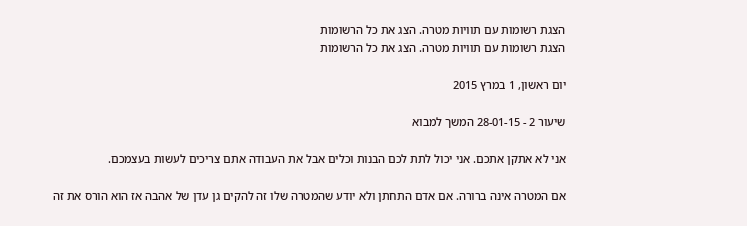הצגת רשומות עם תוויות מטרה. הצג את כל הרשומות
הצגת רשומות עם תוויות מטרה. הצג את כל הרשומות

יום ראשון, 1 במרץ 2015

שיעור 2 - 28-01-15 המשך למבוא

אני לא אתקן אתכם. אני יכול לתת לכם הבנות וכלים אבל את העבודה אתם צריכים לעשות בעצמכם.

אם המטרה אינה ברורה. אם אדם התחתן ולא יודע שהמטרה שלו זה להקים גן עדן של אהבה אז הוא הורס את זה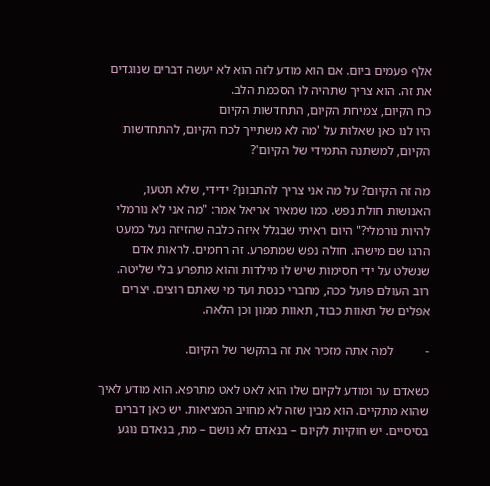אלף פעמים ביום. אם הוא מודע לזה הוא לא יעשה דברים שנוגדים את זה. הוא צריך שתהיה לו הסכמת הלב.
כח הקיום, צמיחת הקיום, התחדשות הקיום
היו לנו כאן שאלות על 'מה לא משתייך לכח הקיום, להתחדשות הקיום, למשתנה התמידי של הקיום'?

מה זה הקיום? על מה אני צריך להתבונן? ידידי, שלא תטעו, האנושות חולת נפש. כמו שמאיר אריאל אמר: "מה אני לא נורמלי להיות נורמלי?" היום ראיתי שבגלל איזה כלבה שהזיזה נעל כמעט הרגו שם מישהו. חולה נפש שמתפרע. זה רחמים. לראות אדם שנשלט על ידי חסימות שיש לו מילדות והוא מתפרע בלי שליטה. רוב העולם פועל ככה, מחברי כנסת ועד מי שאתם רוצים. יצרים אפלים של תאוות כבוד, תאוות ממון וכן הלאה.

-          למה אתה מזכיר את זה בהקשר של הקיום.

כשאדם ער ומודע לקיום שלו הוא לאט לאט מתרפא. הוא מודע לאיך שהוא מתקיים. הוא מבין שזה לא מחויב המציאות. יש כאן דברים בסיסיים. יש חוקיות לקיום – בנאדם לא נושם – מת, בנאדם נוגע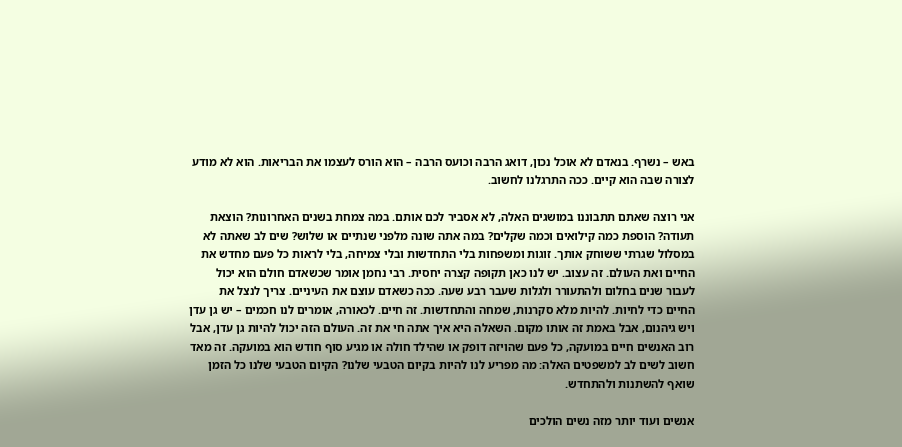באש – נשרף. בנאדם לא אוכל נכון, דואג הרבה וכועס הרבה – הוא הורס לעצמו את הבריאות. הוא לא מודע לצורה שבה הוא קיים. ככה התרגלנו לחשוב.

אני רוצה שאתם תתבוננו במושגים האלה, לא אסביר לכם אותם. במה צמחת בשנים האחרונות? הוצאת תעודה? הוספת כמה קילואים וכמה שקלים? במה אתה שונה מלפני שנתיים או שלוש? שים לב שאתה לא במסלול שגרתי ששוחק אותך. זוגות ומשפחות בלי התחדשות ובלי צמיחה, בלי לראות כל פעם מחדש את החיים ואת העולם. זה עצוב. יש לנו כאן תקופה קצרה יחסית. רבי נחמן אומר שכשאדם חולם הוא יכול לעבור שנים בחלום ולהתעורר ולגלות שעבר רבע שעה. ככה כשאדם עוצם את העיניים. צריך לנצל את החיים כדי לחיות. להיות מלא סקרנות, שמחה והתחדשות. זה חיים. לכאורה, אומרים לנו חכמים – יש גן עדן ויש גיהנום, אבל באמת זה אותו מקום. השאלה היא איך אתה חי את זה. העולם הזה יכול להיות גן עדן, אבל רוב האנשים חיים במועקה, כל פעם שהויזה דופק או שהילד חולה או מגיע סוף חודש הוא במועקה. זה מאד חשוב לשים לב למשפטים האלה: מה מפריע לנו להיות בקיום הטבעי שלנו? הקיום הטבעי שלנו כל הזמן שואף להשתנות ולהתחדש.

אנשים ועוד יותר מזה נשים הולכים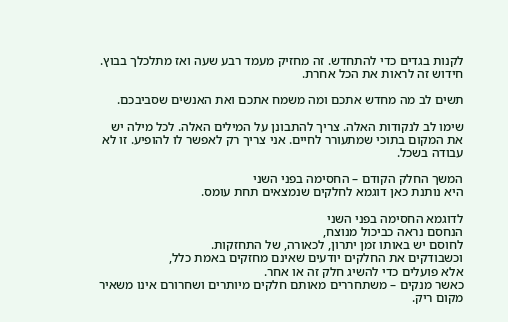לקנות בגדים כדי להתחדש. זה מחזיק מעמד רבע שעה ואז מתלכלך בבוץ. חידוש זה לראות את הכל אחרת.

תשים לב מה מחדש אתכם ומה משמח אתכם ואת האנשים שסביבכם.

שימו לב לנקודות האלה. צריך להתבונן על המילים האלה. לכל מילה יש את המקום בתוכי שמתעורר לחיים. אני צריך רק לאפשר לו להופיע. זו לא עבודה בשכל.

המשך החלק הקודם – החסימה בפני השני
היא נותנת כאן דוגמא לחלקים שנמצאים תחת עומס.

לדוגמא החסימה בפני השני
הנחסם נראה כביכול מנוצח,
לחוסם יש באותו זמן יתרון, לכאורה, של התחזקות.
וכשבודקים את החלקים יודעים שאינם מחזקים באמת כלל,
אלא פועלים כדי להשיג חלק זה או אחר.
כאשר מנקים – משתחררים מאותם חלקים מיותרים ושחרורם אינו משאיר מקום ריק.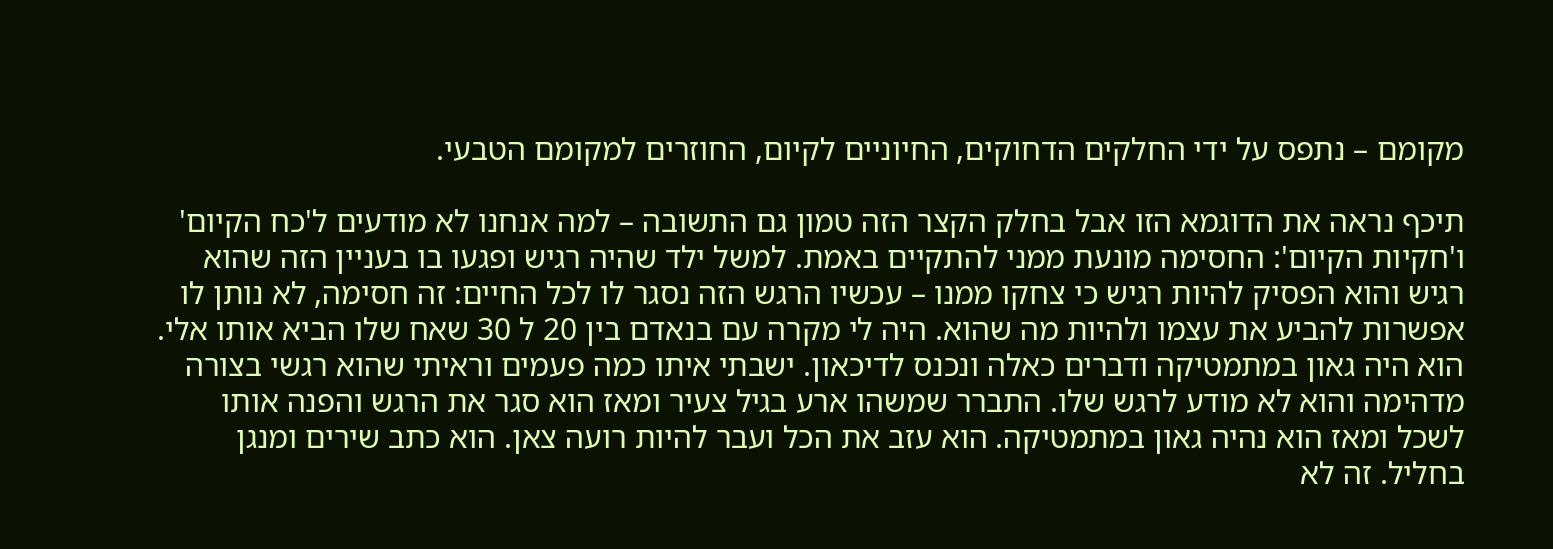מקומם – נתפס על ידי החלקים הדחוקים, החיוניים לקיום, החוזרים למקומם הטבעי.

תיכף נראה את הדוגמא הזו אבל בחלק הקצר הזה טמון גם התשובה – למה אנחנו לא מודעים ל'כח הקיום' ו'חקיות הקיום': החסימה מונעת ממני להתקיים באמת. למשל ילד שהיה רגיש ופגעו בו בעניין הזה שהוא רגיש והוא הפסיק להיות רגיש כי צחקו ממנו – עכשיו הרגש הזה נסגר לו לכל החיים: זה חסימה, לא נותן לו אפשרות להביע את עצמו ולהיות מה שהוא. היה לי מקרה עם בנאדם בין 20 ל 30 שאח שלו הביא אותו אלי. הוא היה גאון במתמטיקה ודברים כאלה ונכנס לדיכאון. ישבתי איתו כמה פעמים וראיתי שהוא רגשי בצורה מדהימה והוא לא מודע לרגש שלו. התברר שמשהו ארע בגיל צעיר ומאז הוא סגר את הרגש והפנה אותו לשכל ומאז הוא נהיה גאון במתמטיקה. הוא עזב את הכל ועבר להיות רועה צאן. הוא כתב שירים ומנגן בחליל. זה לא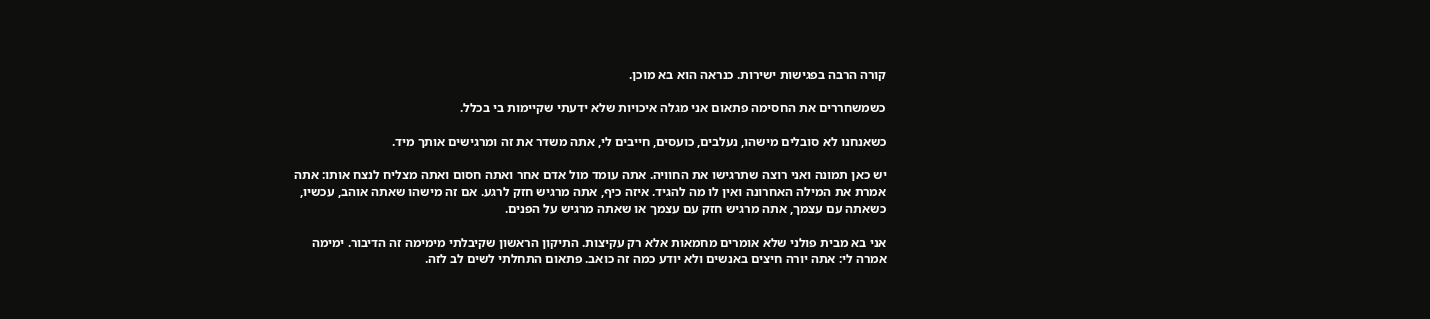קורה הרבה בפגישות ישירות. כנראה הוא בא מוכן.

כשמשחררים את החסימה פתאום אני מגלה איכויות שלא ידעתי שקיימות בי בכלל.

כשאנחנו לא סובלים מישהו, נעלבים, כועסים, חייבים לי, אתה משדר את זה ומרגישים אותך מיד.

יש כאן תמונה ואני רוצה שתרגישו את החוויה. אתה עומד מול אדם אחר ואתה חסום ואתה מצליח לנצח אותו: אתה אמרת את המילה האחרונה ואין לו מה להגיד. איזה כיף, אתה מרגיש חזק לרגע. אם זה מישהו שאתה אוהב, עכשיו, כשאתה עם עצמך, אתה מרגיש חזק עם עצמך או שאתה מרגיש על הפנים.

אני בא מבית פולני שלא אומרים מחמאות אלא רק עקיצות. התיקון הראשון שקיבלתי מימימה זה הדיבור. ימימה אמרה לי: אתה יורה חיצים באנשים ולא יודע כמה זה כואב. פתאום התחלתי לשים לב לזה.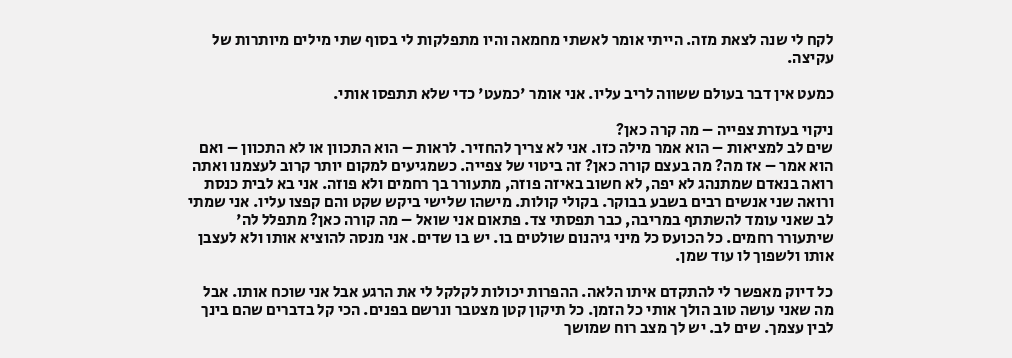לקח לי שנה לצאת מזה. הייתי אומר לאשתי מחמאה והיו מתפלקות לי בסוף שתי מילים מיותרות של עקיצה.

כמעט אין דבר בעולם ששווה לריב עליו. אני אומר 'כמעט' כדי שלא תתפסו אותי.

ניקוי בעזרת צפייה – מה קרה כאן?
שים לב למציאות – הוא אמר מילה כזו. אני לא צריך להחזיר. לראות – הוא התכוון או לא התכוון – ואם הוא אמר – אז מה? מה בעצם קורה כאן? זה ביטוי של צפייה. כשמגיעים למקום יותר קרוב לעצמנו ואתה רואה בנאדם שמתנהג לא יפה, לא חשוב באיזה פוזה, מתעורר בך רחמים ולא פוזה. אני בא לבית כנסת ורואה שני אנשים רבים בשבע בבוקר. בקולי קולות. מישהו שלישי ביקש שקט והם קפצו עליו. אני שמתי לב שאני עומד להשתתף במריבה, כבר תפסתי צד. פתאום אני שואל – מה קורה כאן? מתפלל לה' שיתעורר רחמים. כל הכועס כל מיני גיהנום שולטים בו. יש בו שדים. אני מנסה להוציא אותו ולא לעצבן אותו ולשפוך לו עוד שמן.

כל דיוק מאפשר לי להתקדם איתו הלאה. ההפרות יכולות לקלקל לי את הרגע אבל אני שוכח אותו. אבל מה שאני עושה טוב הולך אותי כל הזמן. כל תיקון קטן מצטבר ונרשם בפנים. הכי קל בדברים שהם בינך לבין עצמך. שים לב. יש לך מצב רוח שמושך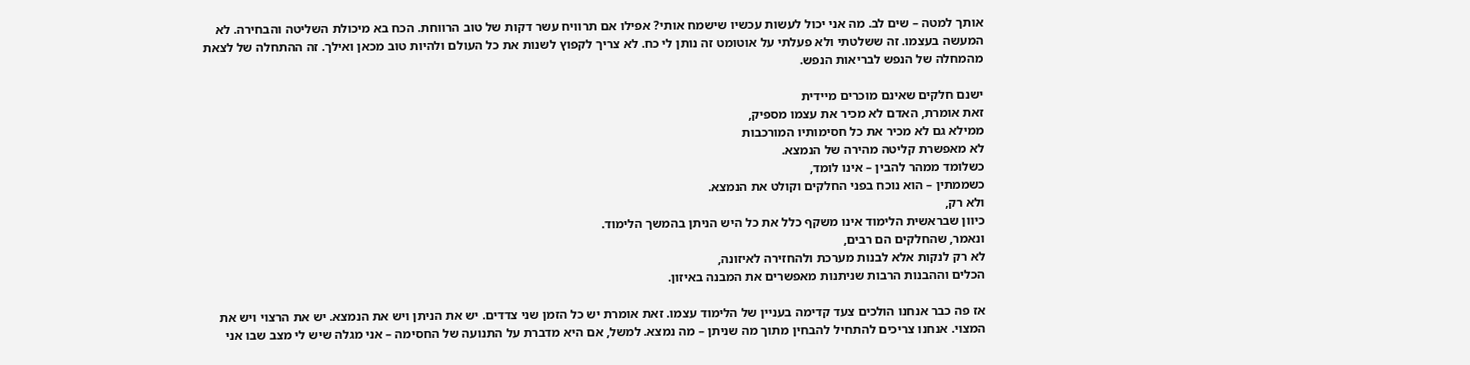אותך למטה – שים לב. מה אני יכול לעשות עכשיו שישמח אותי? אפילו אם תרוויח עשר דקות של טוב הרווחת. הכח בא מיכולת השליטה והבחירה. לא המעשה בעצמו. זה ששלטתי ולא פעלתי על אוטומט זה נותן לי כח. לא צריך לקפוץ לשנות את כל העולם ולהיות טוב מכאן ואילך. זה ההתחלה של לצאת מהמחלה של הנפש לבריאות הנפש.

ישנם חלקים שאינם מוכרים מיידית
זאת אומרת, האדם לא מכיר את עצמו מספיק,
ממילא גם לא מכיר את כל חסימותיו המורכבות
לא מאפשרת קליטה מהירה של הנמצא.
כשלומד ממהר להבין – אינו לומד,
כשממתין – הוא נוכח בפני החלקים וקולט את הנמצא.
ולא רק,
כיוון שבראשית הלימוד אינו משקף כלל את כל היש הניתן בהמשך הלימוד.
ונאמר, שהחלקים הם רבים,
לא רק לנקות אלא לבנות מערכת ולהחזירה לאיזונה,
הכלים וההבנות הרבות שניתנות מאפשרים את המבנה באיזון.

אז פה כבר אנחנו הולכים צעד קדימה בעניין של הלימוד עצמו. זאת אומרת יש כל הזמן שני צדדים. יש את הניתן ויש את הנמצא. יש את הרצוי ויש את המצוי. אנחנו צריכים להתחיל להבחין מתוך מה שניתן – מה נמצא. למשל, אם היא מדברת על התנועה של החסימה – אני מגלה שיש לי מצב שבו אני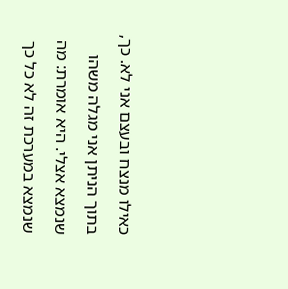כאילו מנצח ובעצם אני לא. כך, בתוך הניתן אני מגלה משהו שנמצא אצלי. היא אומרת: מה שנמצא במערכת זה לא כל כך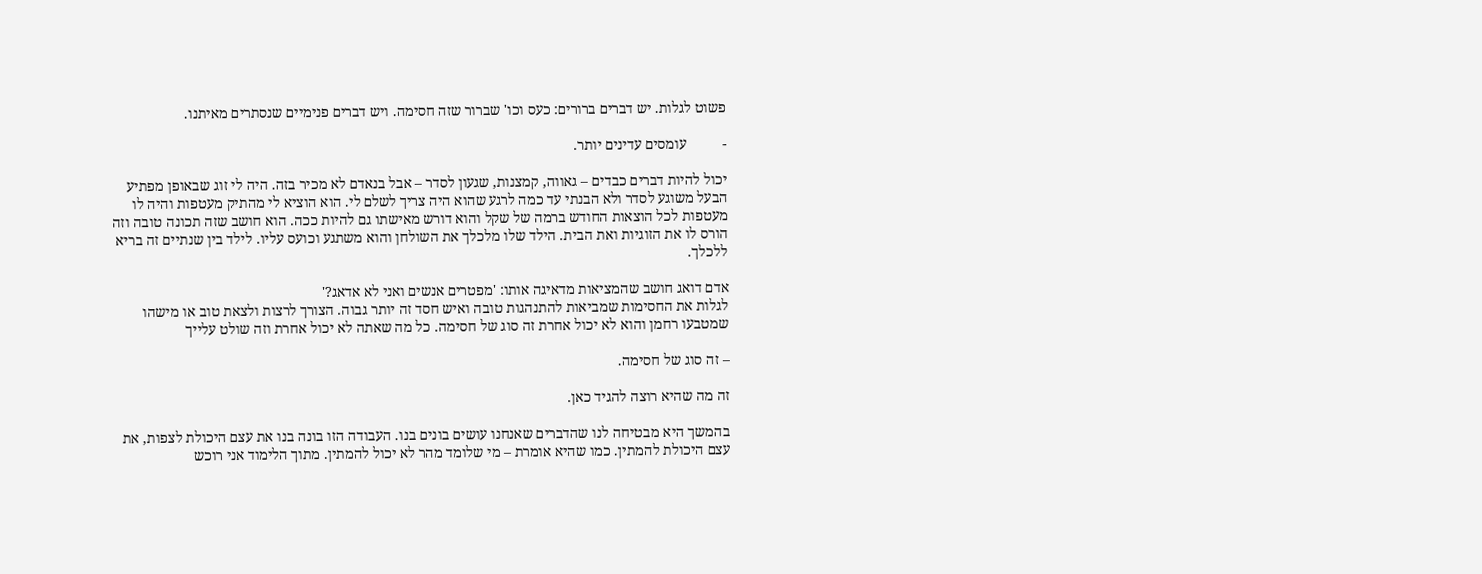פשוט לגלות. יש דברים ברורים: כעס וכו' שברור שזה חסימה. ויש דברים פנימיים שנסתרים מאיתנו.

-          עומסים עדינים יותר.

יכול להיות דברים כבדים – גאווה, קמצנות, שגעון לסדר – אבל בנאדם לא מכיר בזה. היה לי זוג שבאופן מפתיע הבעל משוגע לסדר ולא הבנתי עד כמה לרגע שהוא היה צריך לשלם לי. הוא הוציא לי מהתיק מעטפות והיה לו מעטפות לכל הוצאות החודש ברמה של שקל והוא דורש מאישתו גם להיות ככה. הוא חושב שזה תכונה טובה וזה הורס לו את הזוגיות ואת הבית. הילד שלו מלכלך את השולחן והוא משתגע וכועס עליו. לילד בין שנתיים זה בריא ללכלך.

אדם דואג חושב שהמציאות מדאיגה אותו: 'מפטרים אנשים ואני לא אדאג?'
לגלות את החסימות שמביאות להתנהגות טובה ואיש חסד זה יותר גבוה. הצורך לרצות ולצאת טוב או מישהו שמטבעו רחמן והוא לא יכול אחרת זה סוג של חסימה. כל מה שאתה לא יכול אחרת וזה שולט עלייך

– זה סוג של חסימה.

זה מה שהיא רוצה להגיד כאן.

בהמשך היא מבטיחה לנו שהדברים שאנחנו עושים בונים בנו. העבודה הזו בונה בנו את עצם היכולת לצפות, את עצם היכולת להמתין. כמו שהיא אומרת – מי שלומד מהר לא יכול להמתין. מתוך הלימוד אני רוכש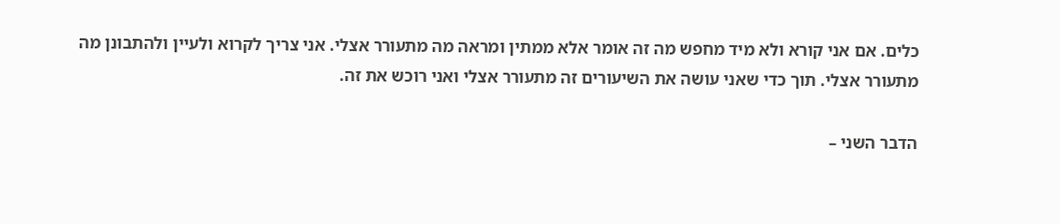כלים. אם אני קורא ולא מיד מחפש מה זה אומר אלא ממתין ומראה מה מתעורר אצלי. אני צריך לקרוא ולעיין ולהתבונן מה מתעורר אצלי. תוך כדי שאני עושה את השיעורים זה מתעורר אצלי ואני רוכש את זה.

הדבר השני –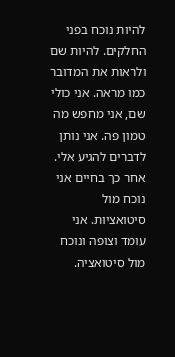להיות נוכח בפני החלקים. להיות שם ולראות את המדובר כמו מראה. אני כולי שם, אני מחפש מה טמון פה. אני נותן לדברים להגיע אלי. אחר כך בחיים אני נוכח מול סיטואציות. אני עומד וצופה ונוכח מול סיטואציה.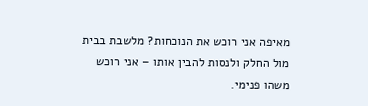מאיפה אני רוכש את הנוכחות? מלשבת בבית מול החלק ולנסות להבין אותו – אני רוכש משהו פנימי.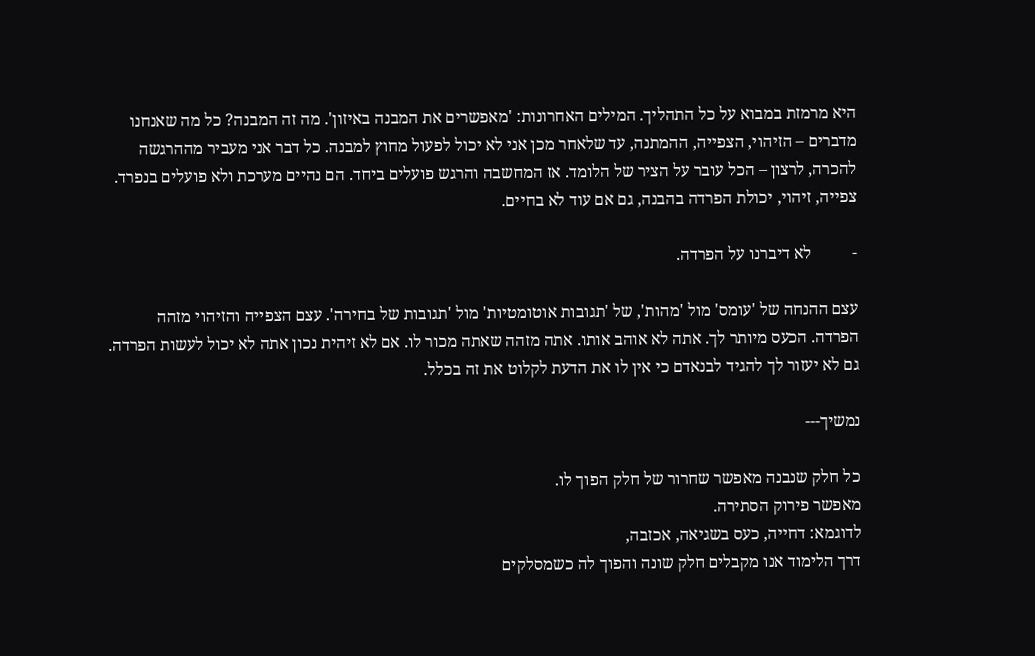היא מרמזת במבוא על כל התהליך. המילים האחרונות: 'מאפשרים את המבנה באיזון'. מה זה המבנה? כל מה שאנחנו מדברים – הזיהוי, הצפייה, ההמתנה, עד שלאחר מכן אני לא יכול לפעול מחוץ למבנה. כל דבר אני מעביר מההרגשה להכרה, לרצון – הכל עובר על הציר של הלומד. אז המחשבה והרגש פועלים ביחד. הם נהיים מערכת ולא פועלים בנפרד. צפייה, זיהוי, יכולת הפרדה בהבנה, גם אם עוד לא בחיים.

-          לא דיברנו על הפרדה.

עצם ההנחה של 'עומס' מול 'מהות', של 'תגובות אוטומטיות' מול 'תגובות של בחירה'. עצם הצפייה והזיהוי מזהה הפרדה. הכעס מיותר לך. אתה לא אוהב אותו. אתה מזהה שאתה מכור לו. אם לא זיהית נכון אתה לא יכול לעשות הפרדה. גם לא יעזור לך להגיד לבנאדם כי אין לו את הדעת לקלוט את זה בכלל.

נמשיך---

כל חלק שנבנה מאפשר שחרור של חלק הפוך לו.
מאפשר פירוק הסתירה.
לדוגמא: דחייה, כעס בשגיאה, אכזבה,
דרך הלימוד אנו מקבלים חלק שונה והפוך לה כשמסלקים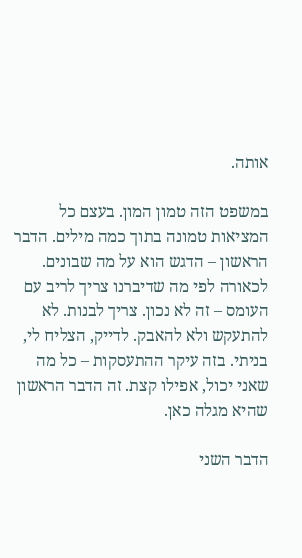אותה.

במשפט הזה טמון המון. בעצם כל המציאות טמונה בתוך כמה מילים. הדבר הראשון – הדגש הוא על מה שבונים. לכאורה לפי מה שדיברנו צריך לריב עם העומס – זה לא נכון. צריך לבנות. לא להתעקש ולא להאבק. לדייק, הצליח לי, בניתי. בזה עיקר ההתעסקות – כל מה שאני יכול, אפילו קצת. זה הדבר הראשון שהיא מגלה כאן.

הדבר השני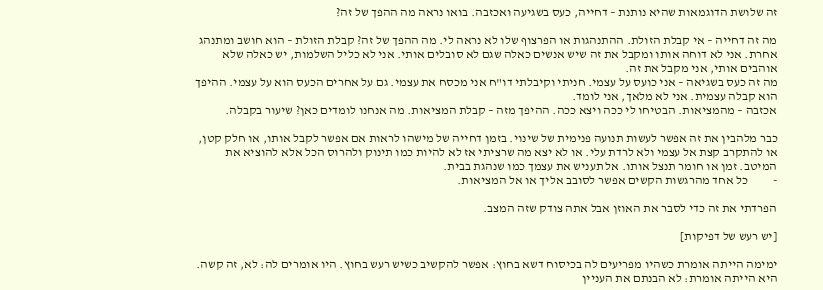זה שלושת הדוגמאות שהיא נותנת – דחייה, כעס בשגיעה ואכזבה. בואו נראה מה ההפך של זה?

מה זה דחייה – אי קבלת הזולת. ההתנהגות או הפרצוף שלו לא נראה לי. מה ההפך של זה? קבלת הזולת – הוא חושב ומתנהג אחרת. אני לא דוחה אותו ומקבל את זה שיש אנשים כאלה שגם לא סובלים אותי. אני לא כליל השלמות, יש כאלה שלא אוהבים אותי, אני מקבל את זה.
מה זה כעס בשגיאה – אני כועס על עצמי. חניתי וקיבלתי דו"ח אני מכסח את עצמי. גם על אחרים הכעס הוא על עצמי. ההיפך הוא קבלה עצמית. אני לא מלאך, אני לומד.
אכזבה – מהמציאות. הבטיחו לי ככה ויצא ככה. ההיפך מזה – קבלת המציאות. מה אנחנו לומדים כאן? שיעור בקבלה.

כבר מלהבין את זה אפשר לעשות תנועה פנימית של שינוי. בזמן דחייה של מישהו לראות אם אפשר לקבל אותו, או חלק קטן, או להתקרב קצת אל עצמי ולא לרדת עלי. או לא יצא מה שרציתי אז לא להיות כמו תינוק ולהרוס הכל אלא להוציא את המיטב. זמן או חומר תנצל אותו. אל תעניש את עצמך כמו שנהגת בבית.
-          כל אחד מהרגשות הקשים אפשר לסובב אליך או אל המציאות.

הפרדתי את זה כדי לסבר את האוזן אבל אתה צודק שזה המצב.

[יש רעש של דפיקות]

ימימה הייתה אומרת כשהיו מפריעים לה בכיסוח דשא בחוץ: אפשר להקשיב כשיש רעש בחוץ. היו אומרים לה: לא, זה קשה. היא הייתה אומרת: לא הבנתם את העניין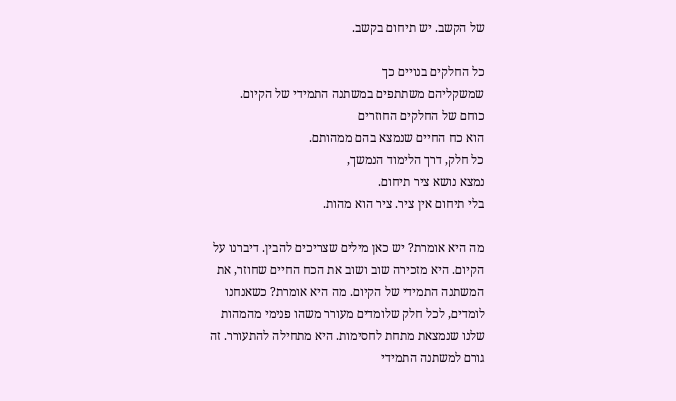של הקשב. יש תיחום בקשב.

כל החלקים בנויים כך
שמשקליהם משתתפים במשתנה התמידי של הקיום.
כוחם של החלקים החוזרים
הוא כח החיים שנמצא בהם ממהותם.
כל חלק, דרך הלימוד הנמשך,
נמצא נושא ציר תיחום.
בלי תיחום אין ציר. ציר הוא מהות.

מה היא אומרת? יש כאן מילים שצריכים להבין. דיברנו על הקיום. היא מזכירה שוב ושוב את הכח החיים שחוזר, את המשתנה התמידי של הקיום. מה היא אומרת? כשאנחנו לומדים, לכל חלק שלומדים מעורר משהו פנימי מהמהות שלנו שנמצאת מתחת לחסימות. היא מתחילה להתעורר. זה גורם למשתנה התמידי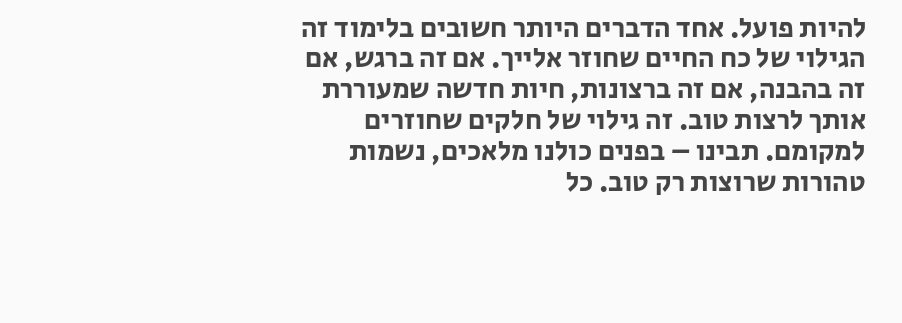להיות פועל. אחד הדברים היותר חשובים בלימוד זה הגילוי של כח החיים שחוזר אלייך. אם זה ברגש, אם זה בהבנה, אם זה ברצונות, חיות חדשה שמעוררת אותך לרצות טוב. זה גילוי של חלקים שחוזרים למקומם. תבינו – בפנים כולנו מלאכים, נשמות טהורות שרוצות רק טוב. כל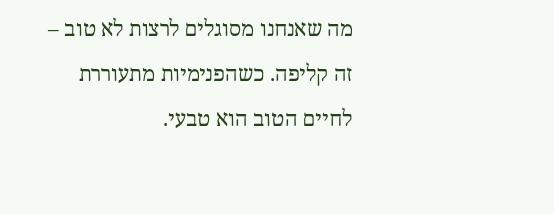מה שאנחנו מסוגלים לרצות לא טוב – זה קליפה. כשהפנימיות מתעוררת לחיים הטוב הוא טבעי.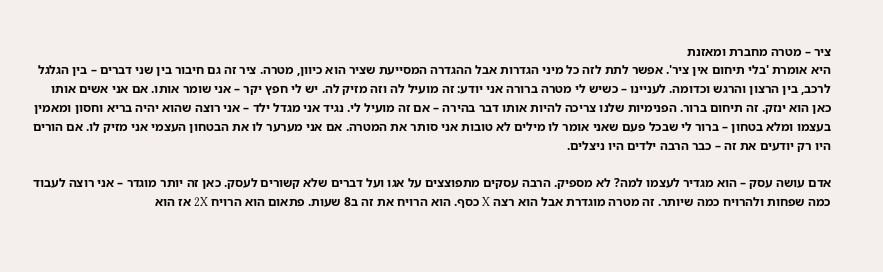ציר – מטרה מחברת ומאזנת
היא אומרת 'בלי תיחום אין ציר'. אפשר לתת לזה כל מיני הגדרות אבל ההגדרה המסייעת שציר הוא כיוון, מטרה. ציר זה גם חיבור בין שני דברים – בין הגלגל לרכב, בין הרצון והרגש וכדומה. לעניינו – כשיש לי מטרה ברורה אני יודע: זה מועיל לה וזה מזיק לה. יש לי חפץ יקר – אני שומר אותו. אם אני אשים אותו כאן הוא ינזק. זה תיחום ברור. הפנימיות שלנו צריכה להיות אותו דבר בהירה – אם זה מועיל לי. נגיד אני מגדל ילד – אני רוצה שהוא יהיה בריא וחסון ומאמין בעצמו ומלא בטחון – ברור לי שבכל פעם שאני אומר לו מילים לא טובות אני סותר את המטרה. אם אני מערער לו את הבטחון העצמי אני מזיק לו. אם הורים היו רק יודעים את זה – כבר הרבה ילדים היו ניצלים.

אדם עושה עסק – הוא מגדיר לעצמו למה? לא מספיק. הרבה עסקים מתפוצצים על אגו ועל דברים שלא קשורים לעסק. כאן זה יותר מוגדר – אני רוצה לעבוד כמה שפחות ולהרויח כמה שיותר. זה מטרה מוגדרת אבל הוא רצה X כסף. הוא הרויח את זה ב8 שעות. פתאום הוא הרויח 2X אז הוא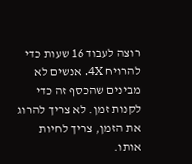רוצה לעבוד 16 שעות כדי להרויח 4X. אנשים לא מבינים שהכסף זה כדי לקנות זמן. לא צריך להרוג את הזמן, צריך לחיות אותו.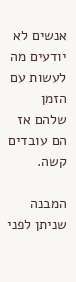אנשים לא יודעים מה לעשות עם הזמן שלהם אז הם עובדים קשה.

המבנה שניתן לפני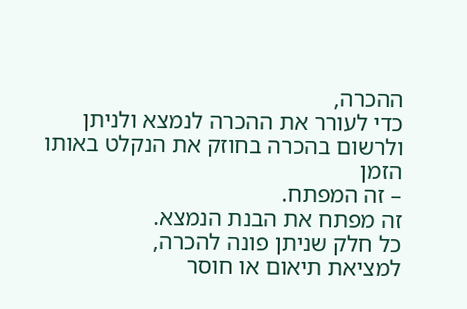ההכרה,
כדי לעורר את ההכרה לנמצא ולניתן
ולרשום בהכרה בחוזק את הנקלט באותו הזמן
– זה המפתח.
זה מפתח את הבנת הנמצא.
כל חלק שניתן פונה להכרה,
למציאת תיאום או חוסר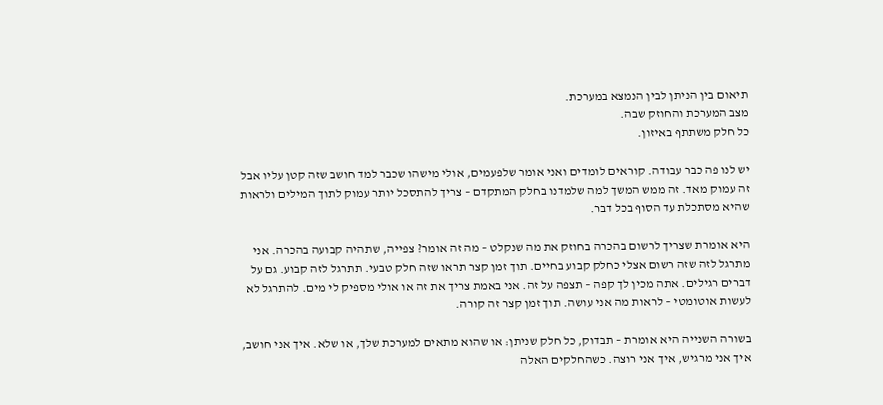תיאום בין הניתן לבין הנמצא במערכת.
מצב המערכת והחוזק שבה.
כל חלק משתתף באיזון.

יש לנו פה כבר עבודה. קוראים לומדים ואני אומר שלפעמים, אולי מישהו שכבר למד חושב שזה קטן עליו אבל זה עמוק מאד. זה ממש המשך למה שלמדנו בחלק המתקדם – צריך להתסכל יותר עמוק לתוך המילים ולראות שהיא מסתכלת עד הסוף בכל דבר.

היא אומרת שצריך לרשום בהכרה בחוזק את מה שנקלט – מה זה אומר? צפייה, שתהיה קבועה בהכרה. אני מתרגל לזה שזה רשום אצלי כחלק קבוע בחיים. תוך זמן קצר תראו שזה חלק טבעי. תתרגל לזה קבוע. גם על דברים רגילים. אתה מכין לך קפה – תצפה על זה. אני באמת צריך את זה או אולי מספיק לי מים. להתרגל לא לעשות אוטומטי – לראות מה אני עושה. תוך זמן קצר זה קורה.

בשורה השנייה היא אומרת – תבדוק, כל חלק שניתן: או שהוא מתאים למערכת שלך, או שלא. איך אני חושב, איך אני מרגיש, איך אני רוצה. כשהחלקים האלה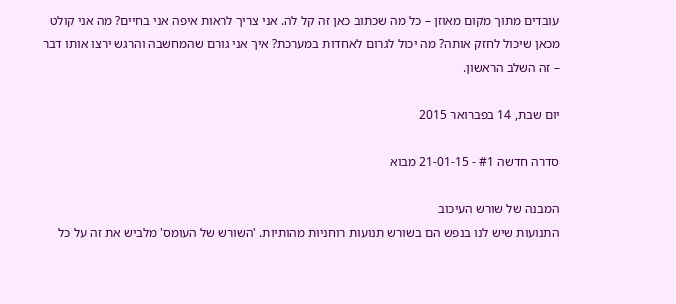עובדים מתוך מקום מאוזן – כל מה שכתוב כאן זה קל לה. אני צריך לראות איפה אני בחיים? מה אני קולט מכאן שיכול לחזק אותה? מה יכול לגרום לאחדות במערכת? איך אני גורם שהמחשבה והרגש ירצו אותו דבר – זה השלב הראשון.

יום שבת, 14 בפברואר 2015

סדרה חדשה #1 - 21-01-15 מבוא

המבנה של שורש העיכוב
התנועות שיש לנו בנפש הם בשורש תנועות רוחניות מהותיות. 'השורש של העומס' מלביש את זה על כל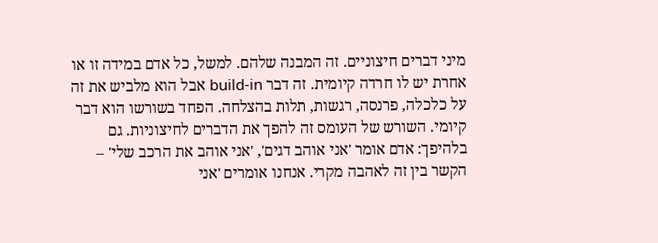מיני דברים חיצוניים. זה המבנה שלהם. למשל, כל אדם במידה זו או אחרת יש לו חרדה קיומית. זה דבר build-in אבל הוא מלביש את זה על כלכלה, פרנסה, רגשות, תלות בהצלחה. הפחד בשורשו הוא דבר קיומי. השורש של העומס זה להפך את הדברים לחיצוניות. גם בלהיפך: אדם אומר 'אני אוהב דגים', 'אני אוהב את הרכב שלי' – הקשר בין זה לאהבה מקרי. אנחנו אומרים 'אני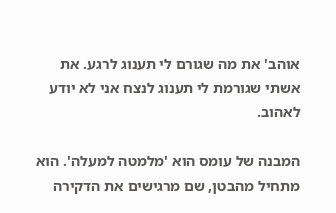אוהב' את מה שגורם לי תענוג לרגע. את אשתי שגורמת לי תענוג לנצח אני לא יודע לאהוב.

המבנה של עומס הוא 'מלמטה למעלה'. הוא מתחיל מהבטן, שם מרגישים את הדקירה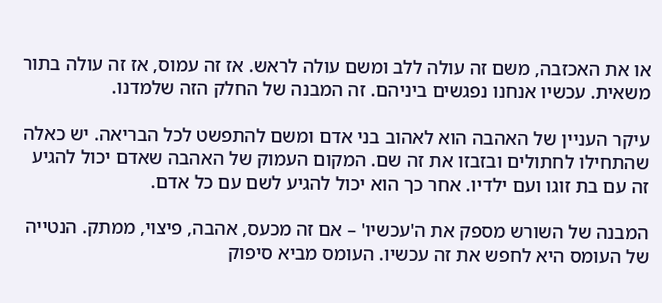או את האכזבה, משם זה עולה ללב ומשם עולה לראש. אז זה עמוס, אז זה עולה בתור משאית. עכשיו אנחנו נפגשים ביניהם. זה המבנה של החלק הזה שלמדנו.

עיקר העניין של האהבה הוא לאהוב בני אדם ומשם להתפשט לכל הבריאה. יש כאלה שהתחילו לחתולים ובזבזו את זה שם. המקום העמוק של האהבה שאדם יכול להגיע זה עם בת זוגו ועם ילדיו. אחר כך הוא יכול להגיע לשם עם כל אדם.

המבנה של השורש מספק את ה'עכשיו' – אם זה מכעס, אהבה, פיצוי, ממתק. הנטייה של העומס היא לחפש את זה עכשיו. העומס מביא סיפוק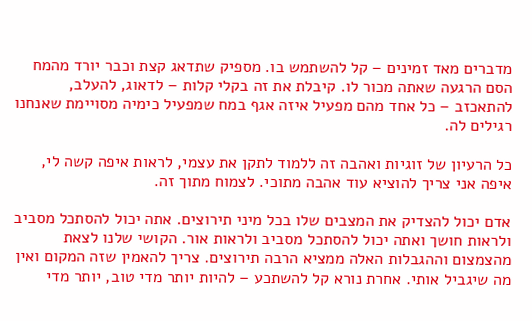מדברים מאד זמינים – קל להשתמש בו. מספיק שתדאג קצת וכבר יורד מהמח הסם הרגעה שאתה מכור לו. קיבלת את זה בקלי קלות – לדאוג, להעלב, להתאכזב – כל אחד מהם מפעיל איזה אגף במח שמפעיל כימיה מסויימת שאנחנו רגילים לה.

כל הרעיון של זוגיות ואהבה זה ללמוד לתקן את עצמי, לראות איפה קשה לי, איפה אני צריך להוציא עוד אהבה מתוכי. לצמוח מתוך זה.

אדם יכול להצדיק את המצבים שלו בכל מיני תירוצים. אתה יכול להסתכל מסביב ולראות חושך ואתה יכול להסתכל מסביב ולראות אור. הקושי שלנו לצאת מהצמצום וההגבלות האלה ממציא הרבה תירוצים. צריך להאמין שזה המקום ואין מה שיגביל אותי. אחרת נורא קל להשתכע – להיות יותר מדי טוב, יותר מדי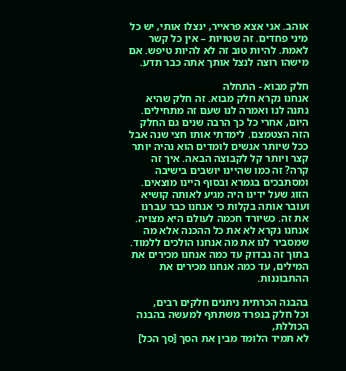אוהב. אני אצא פראייר, ינצלו אותי, יש כל מיני פחדים. זה שטויות – אין כל קשר לאמת. להיות טוב זה לא להיות טיפש. אם מישהו רוצה לנצל אותך אתה כבר תדע.

חלק מבוא - התחלה
אנחנו נקרא חלק מבוא. זה חלק שהיא נתנה לנו ואמרה לנו שעם זה מתחילים. היום, אחרי כל כך הרבה שנים גם החלק הזה הצטמצם. לימדתי אותו חצי שנה אבל ככל שיותר אנשים לומדים הוא נהיה יותר קצר ויותר קל לקבוצה הבאה. איך זה קרה? זה כמו שהיינו יושבים בישיבה ומסתבכים בגמרא ובסוף היינו מוצאים. הזוג שעל ידינו היה מגיע לאותה קושיא ועובר אותה בקלות כי אנחנו כבר עברנו את זה. כשיורד חכמה לעולם היא מצויה. אנחנו נקרא לא את כל ההכנה אלא מה שמסביר לנו את מה אנחנו הולכים ללמוד. בתוך זה נבדוק עד כמה אנחנו מכירים את המילים, עד כמה אנחנו מכירים את ההתבוננות.

בהבנה הכרתית ניתנים חלקים רבים,
וכל חלק בנפרד משתתף למעשה בהבנה הכוללת,
לא תמיד הלומד מבין את הסך [סך הכל]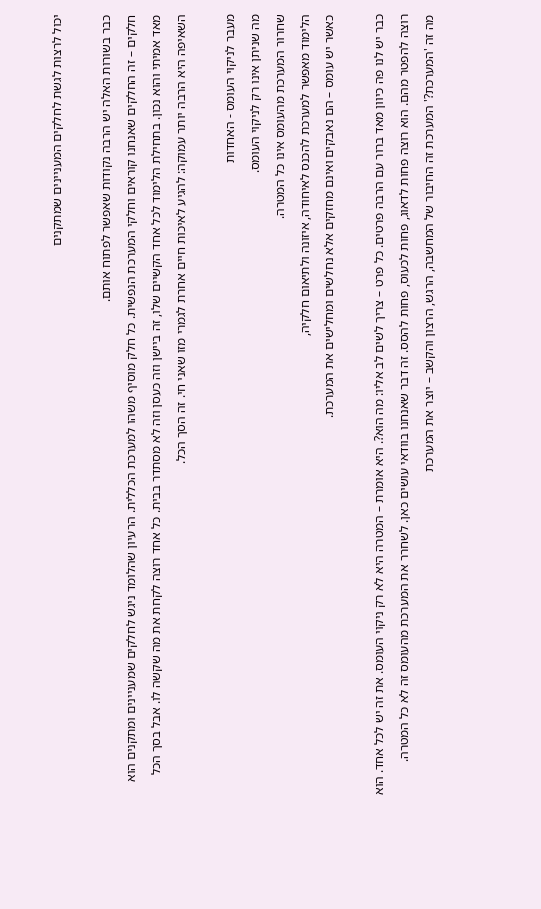יכול לרצות לגשת לחלקים המעניינים שמתקנים

כבר בשורות האלה יש הרבה נקודות שאפשר לפתוח אותם.
חלקים – זה החלקים שאנחנו קוראים וחלקי המערכת הנפשית. כל חלק מוסיף משהו למערכת הכללית. הרעיון שהלומד ניגש לחלקים שמעניינים ומתקנים הוא מאד אמיתי והוא נכון. בתחילת הלימוד לכל אחד הקשיים שלו, זה ביישן וזה כעסן וזה לא מסתדר בבית. כל אחד רוצה לקחת את מה שקשה לו. אבל בסך הכל השאיפה היא הרבה יותר עמוקה: להגיע לאיכות חיים אחרת לגמרי מזו שאני חי. זה הסך הכל.

מעבר לניקוי העומס - האחדות
מה שניתן אינו רק לניקוי העומס.
שחרור המערכת מהעומס אינו כל המטרה.
הלימוד מאפשר למערכת להכנס לאיחודה, איזונה ולתיאום חלקיה,
כאשר יש עומס – הם נאבקים ואינם מחזקים אלא נחלשים ומחלישים את המערכת.

כבר יש לנו פה כיוון מאד ברור עם הרבה פרטים. כל פרט – צריך לשים לב אליו: מה הוא?. היא אומרת – המטרה היא לא רק ניקוי העומס. את זה יש לכל אחד. הוא רוצה להפטר מהם. הוא רוצה פחות לדאוג, פחות לכעוס, פחות להסס. זה דבר שאנחנו בוודאי עושים כאן. לשחרר את המערכת מהעומס זה לא כל המטרה.
מה זה 'המערכת?' המערכת זה החיבור של המחשבה, הרגש, הרצון והקשב – יוצר את המערכת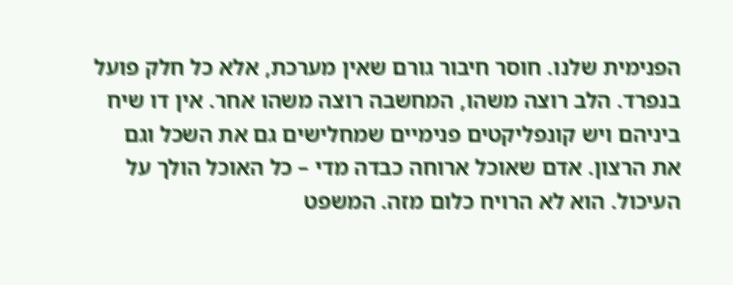הפנימית שלנו. חוסר חיבור גורם שאין מערכת, אלא כל חלק פועל בנפרד. הלב רוצה משהו, המחשבה רוצה משהו אחר. אין דו שיח ביניהם ויש קונפליקטים פנימיים שמחלישים גם את השכל וגם את הרצון. אדם שאוכל ארוחה כבדה מדי – כל האוכל הולך על העיכול. הוא לא הרויח כלום מזה. המשפט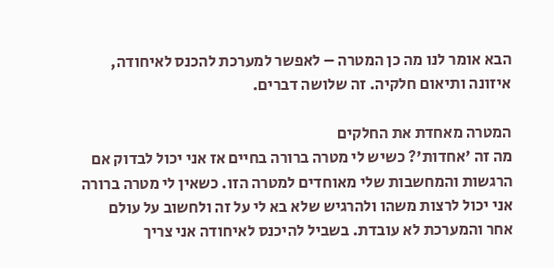הבא אומר לנו מה כן המטרה – לאפשר למערכת להכנס לאיחודה, איזונה ותיאום חלקיה. זה שלושה דברים.

המטרה מאחדת את החלקים
מה זה 'אחדות'? כשיש לי מטרה ברורה בחיים אז אני יכול לבדוק אם הרגשות והמחשבות שלי מאוחדים למטרה הזו. כשאין לי מטרה ברורה אני יכול לרצות משהו ולהרגיש שלא בא לי על זה ולחשוב על עולם אחר והמערכת לא עובדת. בשביל להיכנס לאיחודה אני צריך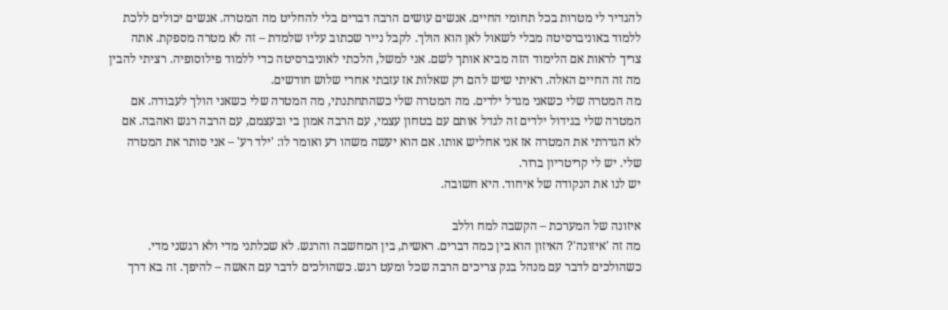להגדיר לי מטרות בכל תחומי החיים. אנשים עושים הרבה דברים בלי להחליט מה המטרה. אנשים יכולים ללכת ללמוד באוניברסיטה מבלי לשאול לאן הוא הולך. לקבל נייר שכתוב עליו שלמדת – זה לא מטרה מספקת. אתה צריך לראות אם הלימוד הזה מביא אותך לשם. אני למשל, הלכתי לאוניברסיטה כדי ללמוד פילוסופיה. רציתי להבין מה זה החיים האלה. ראיתי שיש להם רק שאלות אז עזבתי אחרי שלוש חודשים.
מה המטרה שלי כשאני מגדל ילדים. מה המטרה שלי כשהתחתנתי, מה המטרה שלי כשאני הולך לעבודה. אם המטרה שלי בגידול ילדים זה לגדל אותם עם בטחון עצמי, עם הרבה אמון בי ובעצמם, עם הרבה רגש ואהבה. אם לא הגדרתי את המטרה אז אני אחליש אותו. אם הוא יעשה משהו רע ואומר לו: 'ילד רע' – אני סותר את המטרה שלי. יש לי קריטריון ברור.
יש לנו את הנקודה של איחוד. היא חשובה.

איזונה של המערכת – הקשבה למח וללב
מה זה 'איזונה'? האיזון הוא בין כמה דברים. ראשית, בין המחשבה והרגש. לא שכלתני מדי ולא רגשני מדי. כשהולכים לדבר עם מנהל בנק צריכים הרבה שכל ומעט רגש. כשהולכים לדבר עם האשה – להיפך. זה בא דרך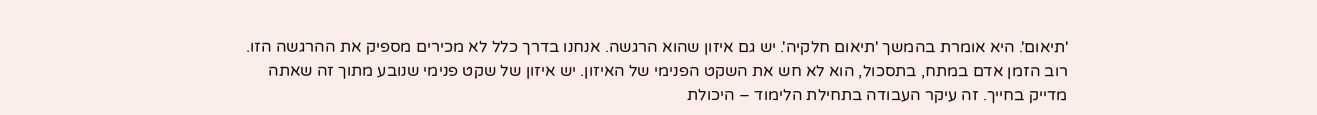'תיאום'. היא אומרת בהמשך 'תיאום חלקיה'. יש גם איזון שהוא הרגשה. אנחנו בדרך כלל לא מכירים מספיק את ההרגשה הזו. רוב הזמן אדם במתח, בתסכול, הוא לא חש את השקט הפנימי של האיזון. יש איזון של שקט פנימי שנובע מתוך זה שאתה מדייק בחייך. זה עיקר העבודה בתחילת הלימוד – היכולת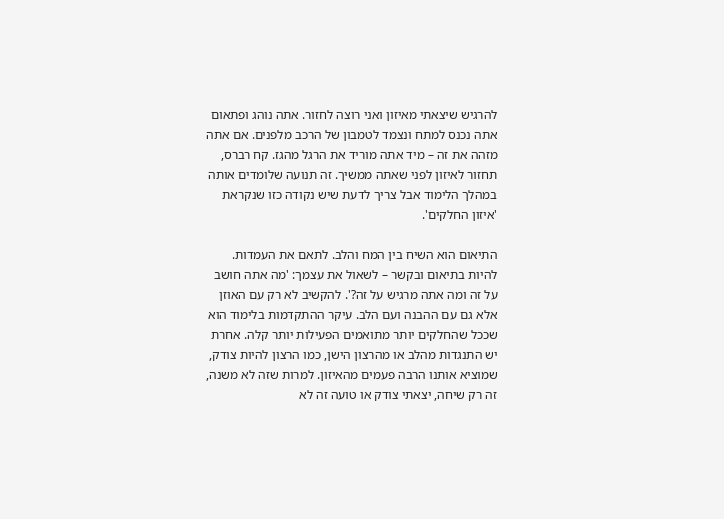להרגיש שיצאתי מאיזון ואני רוצה לחזור. אתה נוהג ופתאום אתה נכנס למתח ונצמד לטמבון של הרכב מלפנים. אם אתה מזהה את זה – מיד אתה מוריד את הרגל מהגז. קח רברס, תחזור לאיזון לפני שאתה ממשיך. זה תנועה שלומדים אותה במהלך הלימוד אבל צריך לדעת שיש נקודה כזו שנקראת 'איזון החלקים'.

התיאום הוא השיח בין המח והלב. לתאם את העמדות. להיות בתיאום ובקשר – לשאול את עצמך: 'מה אתה חושב על זה ומה אתה מרגיש על זה?'. להקשיב לא רק עם האוזן אלא גם עם ההבנה ועם הלב. עיקר ההתקדמות בלימוד הוא שככל שהחלקים יותר מתואמים הפעילות יותר קלה. אחרת יש התנגדות מהלב או מהרצון הישן, כמו הרצון להיות צודק, שמוציא אותנו הרבה פעמים מהאיזון. למרות שזה לא משנה, זה רק שיחה, יצאתי צודק או טועה זה לא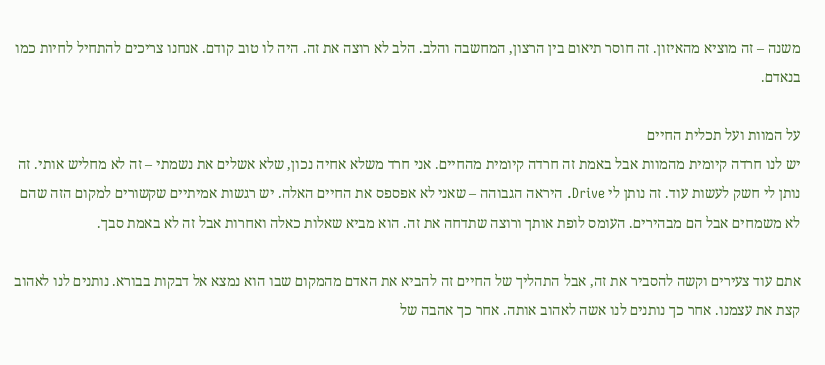משנה – זה מוציא מהאיזון. זה חוסר תיאום בין הרצון, המחשבה והלב. הלב לא רוצה את זה. היה לו טוב קודם. אנחנו צריכים להתחיל לחיות כמו בנאדם.

על המוות ועל תכלית החיים
יש לנו חרדה קיומית מהמוות אבל באמת זה חרדה קיומית מהחיים. אני חרד משלא אחיה נכון, שלא אשלים את נשמתי – זה לא מחליש אותי. זה נותן לי חשק לעשות עוד. זה נותן לי Drive. היראה הגבוהה – שאני לא אפספס את החיים האלה. יש רגשות אמיתיים שקשורים למקום הזה שהם לא משמחים אבל הם מבהירים. העומס לופת אותך ורוצה שתדחה את זה. הוא מביא שאלות כאלה ואחרות אבל זה לא באמת סבך.

אתם עוד צעירים וקשה להסביר את זה, אבל התהליך של החיים זה להביא את האדם מהמקום שבו הוא נמצא אל דבקות בבורא. נותנים לנו לאהוב קצת את עצמנו. אחר כך נותנים לנו אשה לאהוב אותה. אחר כך אהבה של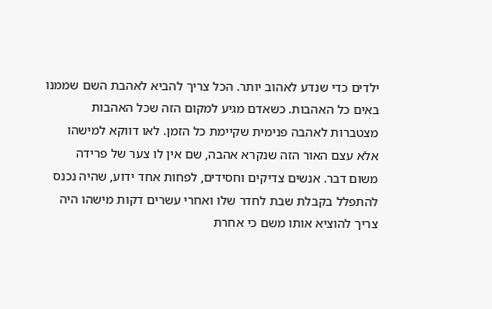ילדים כדי שנדע לאהוב יותר. הכל צריך להביא לאהבת השם שממנו באים כל האהבות. כשאדם מגיע למקום הזה שכל האהבות מצטברות לאהבה פנימית שקיימת כל הזמן. לאו דווקא למישהו אלא עצם האור הזה שנקרא אהבה, שם אין לו צער של פרידה משום דבר. אנשים צדיקים וחסידים, לפחות אחד ידוע, שהיה נכנס להתפלל בקבלת שבת לחדר שלו ואחרי עשרים דקות מישהו היה צריך להוציא אותו משם כי אחרת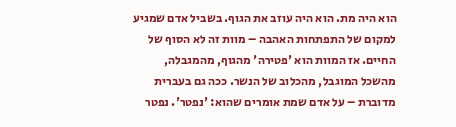הוא היה מת. הוא היה עוזב את הגוף. בשביל אדם שמגיע למקום של התפתחות האהבה – מוות זה לא הסוף של החיים. אז המוות הוא 'פטירה' מהגוף, מהמגבלה, מהשכל המוגבל, מהכלוב של הנשר. ככה גם בעברית מדוברת – על אדם שמת אומרים שהוא: 'נפטר'. נפטר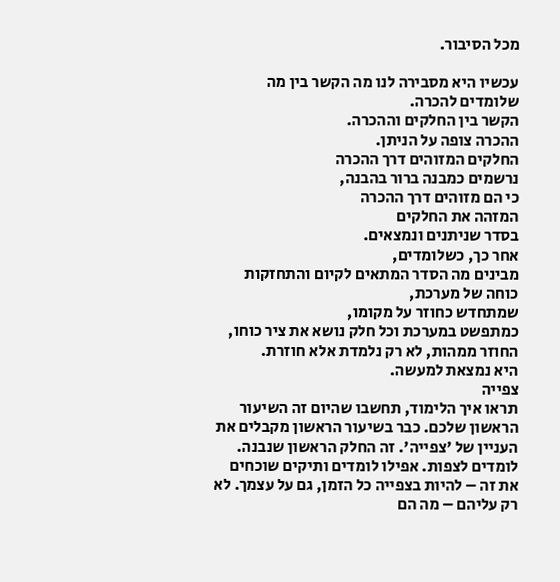מכל הסיבור.

עכשיו היא מסבירה לנו מה הקשר בין מה שלומדים להכרה.
הקשר בין החלקים וההכרה.
ההכרה צופה על הניתן.
החלקים המזוהים דרך ההכרה
נרשמים כמבנה ברור בהבנה,
כי הם מזוהים דרך ההכרה
המזהה את החלקים
בסדר שניתנים ונמצאים.
אחר כך, כשלומדים,
מבינים מה הסדר המתאים לקיום והתחזקות כוחה של מערכת,
שמתחדש כחוזר על מקומו,
כמתפשט במערכת וכל חלק נושא את ציר כוחו,
החוזר ממהות, לא רק נלמדת אלא חוזרת.
היא נמצאת למעשה.
צפייה
תראו איך הלימוד, תחשבו שהיום זה השיעור הראשון שלכם. כבר בשיעור הראשון מקבלים את העניין של 'צפייה'. זה החלק הראשון שנבנה. לומדים לצפות. אפילו לומדים ותיקים שוכחים את זה – להיות בצפייה כל הזמן, גם על עצמך. לא רק עליהם – מה הם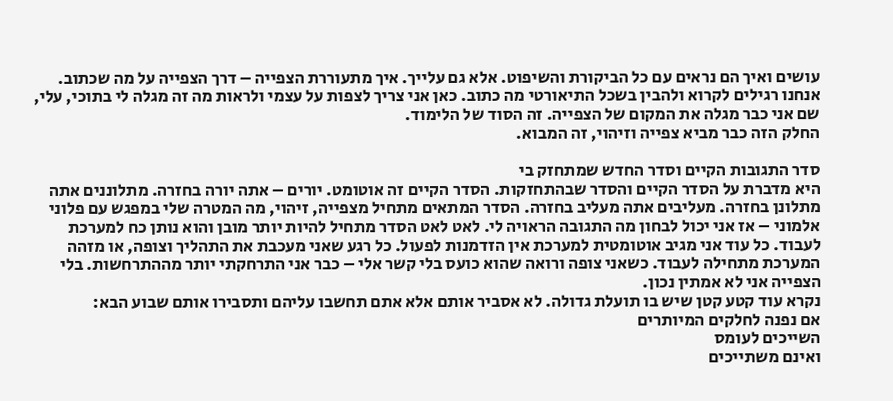עושים ואיך הם נראים עם כל הביקורת והשיפוט. אלא גם עלייך. איך מתעוררת הצפייה – דרך הצפייה על מה שכתוב. אנחנו רגילים לקרוא ולהבין בשכל התיאורטי מה כתוב. כאן אני צריך לצפות על עצמי ולראות מה זה מגלה לי בתוכי, עלי, שם אני כבר מגלה את המקום של הצפייה. זה הסוד של הלימוד.
החלק הזה כבר מביא צפייה וזיהוי, זה המבוא.

סדר התגובות הקיים וסדר החדש שמתחזק בי
היא מדברת על הסדר הקיים והסדר שבהתחזקות. הסדר הקיים זה אוטומט. יורים – אתה יורה בחזרה. מתלוננים אתה מתלונן בחזרה. מעליבים אתה מעליב בחזרה. הסדר המתאים מתחיל מצפייה, זיהוי, מה המטרה שלי במפגש עם פלוני אלמוני – אז אני יכול לבחון מה התגובה הראויה לי. לאט לאט הסדר מתחיל להיות יותר מובן והוא נותן כח למערכת לעבוד. כל עוד אני מגיב אוטומטית למערכת אין הזדמנות לפעול. כל רגע שאני מעכבת את התהליך וצופה, או מזהה המערכת מתחילה לעבוד. כשאני צופה ורואה שהוא כועס בלי קשר אלי – כבר אני התרחקתי יותר מההתרחשות. בלי הצפייה אני לא אמתין נכון.
נקרא עוד קטע קטן שיש בו תועלת גדולה. לא אסביר אותם אלא אתם תחשבו עליהם ותסבירו אותם שבוע הבא:
אם נפנה לחלקים המיותרים
השייכים לעומס
ואינם משתייכים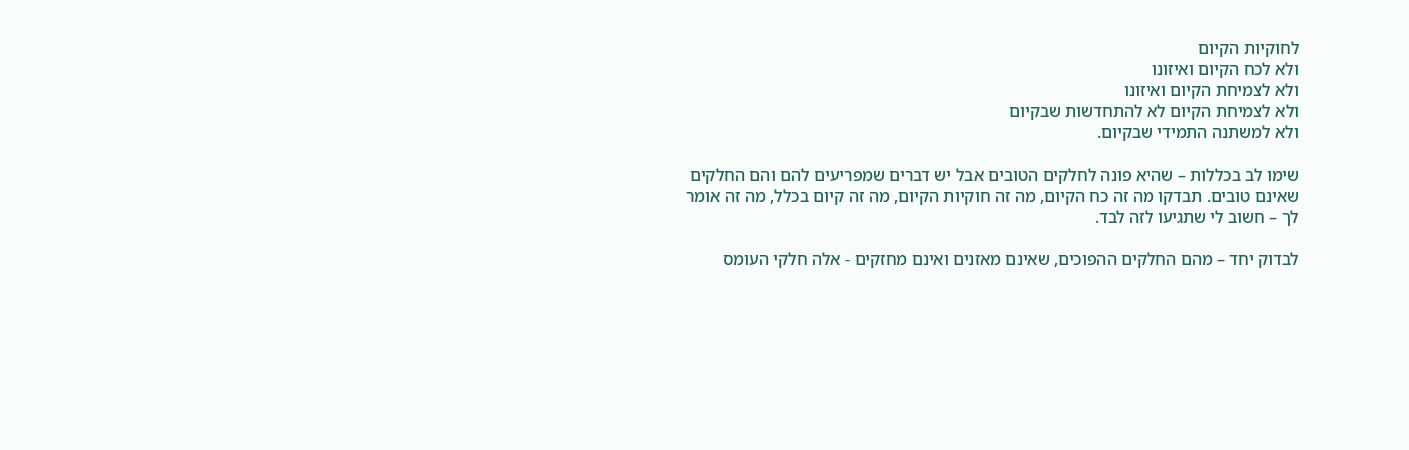לחוקיות הקיום
ולא לכח הקיום ואיזונו
ולא לצמיחת הקיום ואיזונו
ולא לצמיחת הקיום לא להתחדשות שבקיום
ולא למשתנה התמידי שבקיום.

שימו לב בכללות – שהיא פונה לחלקים הטובים אבל יש דברים שמפריעים להם והם החלקים שאינם טובים. תבדקו מה זה כח הקיום, מה זה חוקיות הקיום, מה זה קיום בכלל, מה זה אומר לך – חשוב לי שתגיעו לזה לבד.

לבדוק יחד – מהם החלקים ההפוכים, שאינם מאזנים ואינם מחזקים - אלה חלקי העומס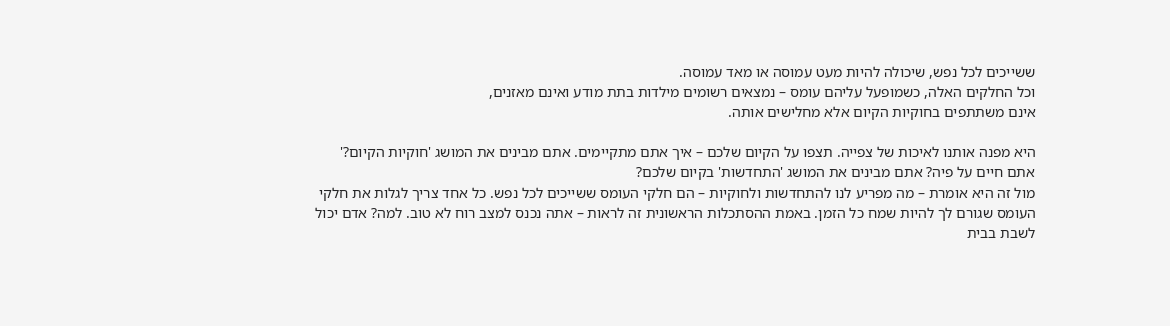ששייכים לכל נפש, שיכולה להיות מעט עמוסה או מאד עמוסה.
וכל החלקים האלה, כשמופעל עליהם עומס – נמצאים רשומים מילדות בתת מודע ואינם מאזנים,
אינם משתתפים בחוקיות הקיום אלא מחלישים אותה.

היא מפנה אותנו לאיכות של צפייה. תצפו על הקיום שלכם – איך אתם מתקיימים. אתם מבינים את המושג 'חוקיות הקיום?' אתם חיים על פיה? אתם מבינים את המושג 'התחדשות' בקיום שלכם?
מול זה היא אומרת – מה מפריע לנו להתחדשות ולחוקיות – הם חלקי העומס ששייכים לכל נפש. כל אחד צריך לגלות את חלקי העומס שגורם לך להיות שמח כל הזמן. באמת ההסתכלות הראשונית זה לראות – אתה נכנס למצב רוח לא טוב. למה? אדם יכול לשבת בבית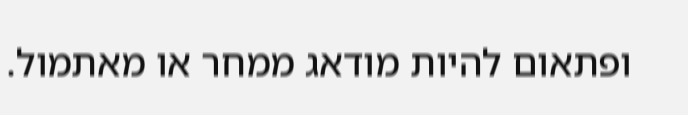ופתאום להיות מודאג ממחר או מאתמול.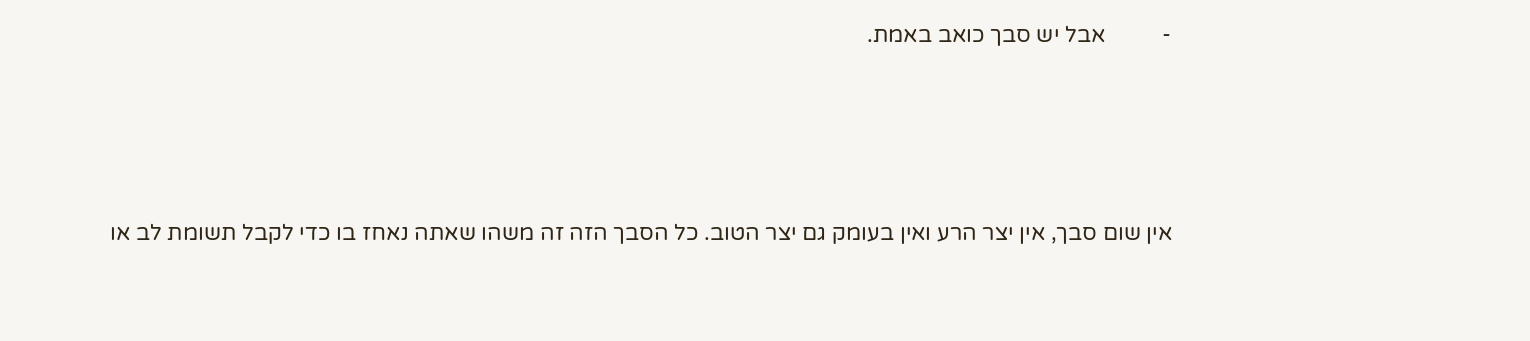-          אבל יש סבך כואב באמת.




אין שום סבך, אין יצר הרע ואין בעומק גם יצר הטוב. כל הסבך הזה זה משהו שאתה נאחז בו כדי לקבל תשומת לב או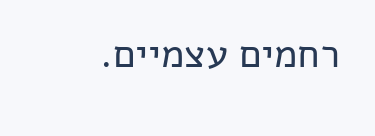רחמים עצמיים.